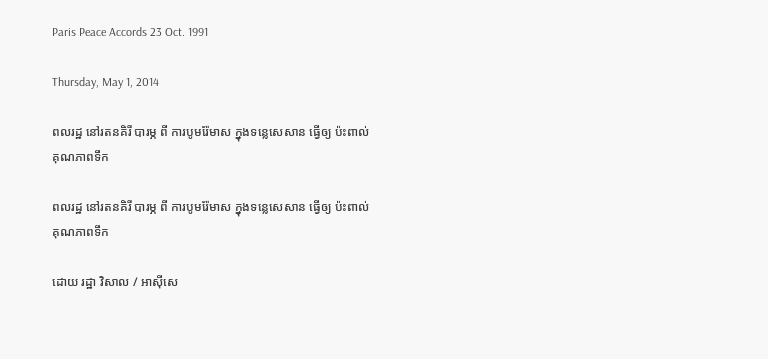Paris Peace Accords 23 Oct. 1991

Thursday, May 1, 2014

ពលរដ្ឋ នៅរតនគិរី បារម្ភ ពី ការបូមរ៉ែមាស ក្នុងទន្លេសេសាន ធ្វើឲ្យ ប៉ះពាល់ គុណភាពទឹក

ពលរដ្ឋ នៅរតនគិរី បារម្ភ ពី ការបូមរ៉ែមាស ក្នុងទន្លេសេសាន ធ្វើឲ្យ ប៉ះពាល់ គុណភាពទឹក

ដោយ រដ្ឋា វិសាល / អាស៊ីសេ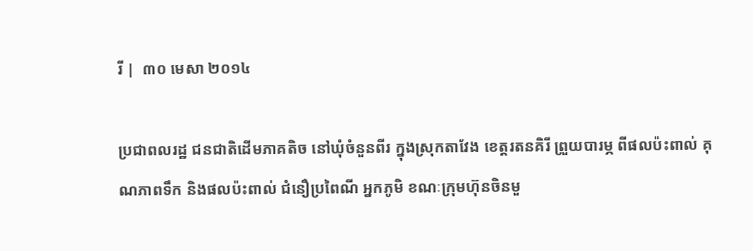រី |  ៣០ មេសា ២០១៤

ប្រជាពលរដ្ឋ ជនជាតិដើមភាគតិច នៅឃុំចំនួនពីរ ក្នុងស្រុកតាវែង ខេត្តរតនគិរី ព្រួយបារម្ភ ពីផលប៉ះពាល់ គុណភាពទឹក និងផលប៉ះពាល់ ជំនឿប្រពៃណី អ្នកភូមិ ខណៈក្រុមហ៊ុនចិនមួ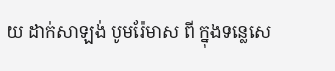យ ដាក់សាឡង់ បូមរ៉ែមាស ពី ក្នុងទន្លេសេ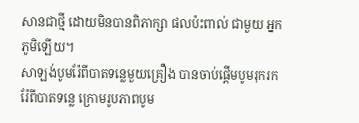សានជាថ្មី ដោយមិនបានពិភាក្សា ផលប៉ះពាល់ ជាមួយ អ្នកភូមិឡើយ។
សាឡង់បូមរ៉ែពីបាតទន្លេមួយគ្រឿង បានចាប់ផ្ដើមបូមរុករករ៉ែពីបាតទន្លេ ក្រោមរូបភាពបូម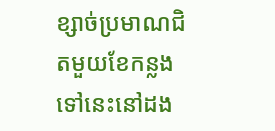ខ្សាច់ប្រមាណជិតមួយខែកន្លងទៅនេះនៅដង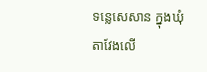ទន្លេសេសាន ក្នុងឃុំតាវែងលើ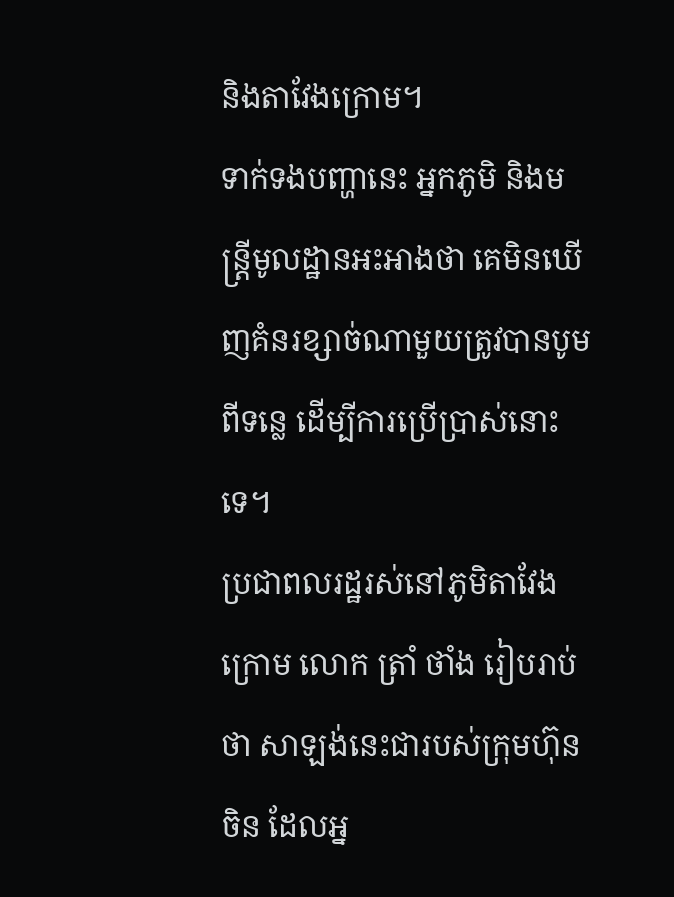និងតាវែងក្រោម។
ទាក់ទងបញ្ហានេះ អ្នកភូមិ និងមន្ត្រីមូលដ្ឋានអះអាងថា គេមិនឃើញគំនរខ្សាច់ណាមួយត្រូវបានបូមពីទន្លេ ដើម្បីការប្រើប្រាស់នោះទេ។
ប្រជាពលរដ្ឋរស់នៅភូមិតាវែងក្រោម លោក ត្រាំ ថាំង រៀបរាប់ថា សាឡង់នេះជារបស់ក្រុមហ៊ុនចិន ដែលអ្ន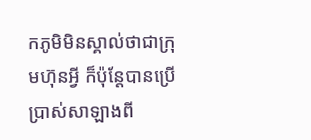កភូមិមិនស្គាល់ថាជាក្រុមហ៊ុនអ្វី ក៏ប៉ុន្តែបានប្រើប្រាស់សាឡាងពី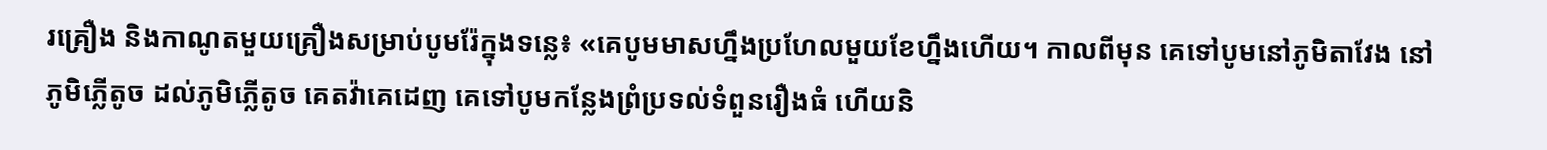រគ្រឿង និងកាណូតមួយគ្រឿងសម្រាប់បូមរ៉ែក្នុងទន្លេ៖ «គេបូមមាសហ្នឹងប្រហែលមួយខែហ្នឹងហើយ។ កាលពីមុន គេទៅបូមនៅភូមិតាវែង នៅភូមិភ្លើតូច ដល់ភូមិភ្លើតូច គេតវ៉ាគេដេញ គេទៅបូមកន្លែងព្រំប្រទល់ទំពួនរឿងធំ ហើយនិ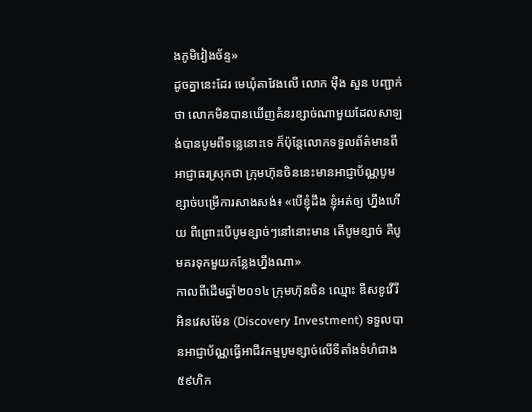ងភូមិវៀងច័ន្ទ»
ដូចគ្នានេះដែរ មេឃុំតាវែងលើ លោក ម៉ឺង សួន បញ្ជាក់ថា លោកមិនបានឃើញគំនរខ្សាច់ណាមួយដែលសាឡង់បានបូមពីទន្លេនោះទេ ក៏ប៉ុន្តែលោកទទួលព័ត៌មានពីអាជ្ញាធរស្រុកថា ក្រុមហ៊ុនចិននេះមានអាជ្ញាប័ណ្ណបូមខ្សាច់បម្រើការសាងសង់៖ «បើខ្ញុំដឹង ខ្ញុំអត់ឲ្យ ហ្នឹងហើយ ពីព្រោះបើបូមខ្សាច់ៗនៅនោះមាន តើបូមខ្សាច់ គឺបូមគរទុកមួយកន្លែងហ្នឹងណា»
កាលពីដើមឆ្នាំ២០១៤ ក្រុមហ៊ុនចិន ឈ្មោះ ឌីសខូវើរី អិនវេសម៉ែន (Discovery Investment) ទទួលបានអាជ្ញាប័ណ្ណធ្វើអាជីវកម្មបូមខ្សាច់លើទីតាំងទំហំជាង ៥៩ហិក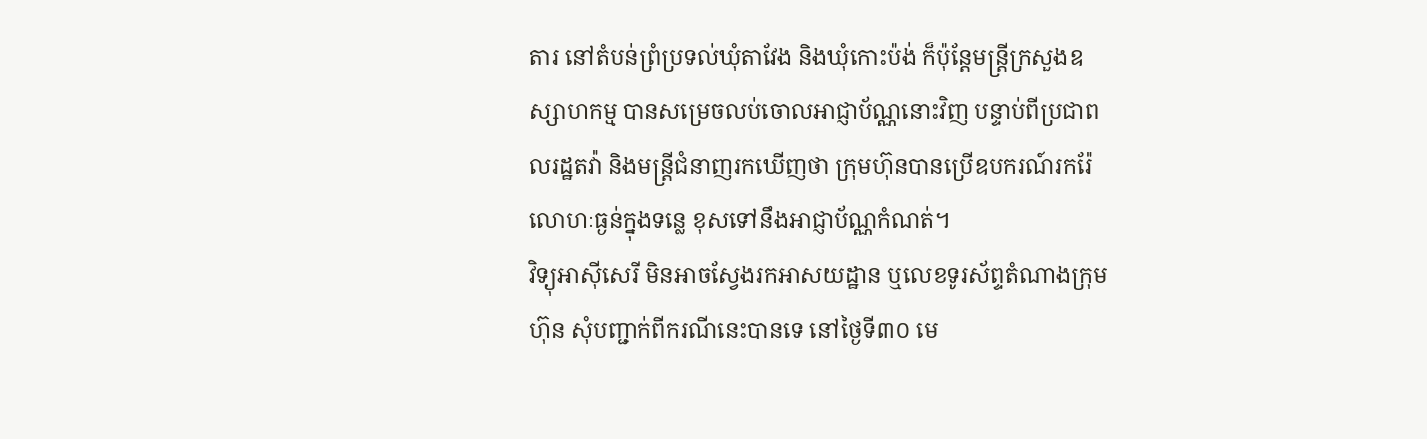តារ នៅតំបន់ព្រំប្រទល់ឃុំតាវែង និងឃុំកោះប៉ង់ ក៏ប៉ុន្តែមន្ត្រីក្រសួងឧស្សាហកម្ម បានសម្រេចលប់ចោលអាជ្ញាប័ណ្ណនោះវិញ បន្ទាប់ពីប្រជាពលរដ្ឋតវ៉ា និងមន្ត្រីជំនាញរកឃើញថា ក្រុមហ៊ុនបានប្រើឧបករណ៍រករ៉ែលោហៈធ្ងន់ក្នុងទន្លេ ខុសទៅនឹងអាជ្ញាប័ណ្ណកំណត់។
វិទ្យុអាស៊ីសេរី មិនអាចស្វែងរកអាសយដ្ឋាន ឬលេខទូរស័ព្ទតំណាងក្រុមហ៊ុន សុំបញ្ជាក់ពីករណីនេះបានទេ នៅថ្ងៃទី៣០ មេ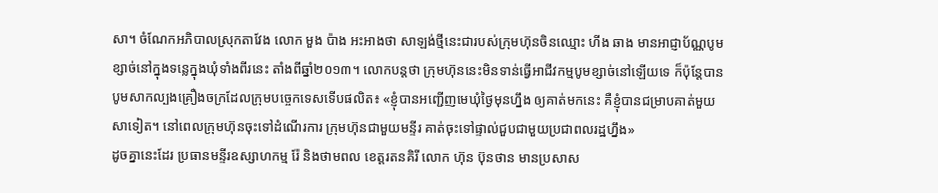សា។ ចំណែកអភិបាលស្រុកតាវែង លោក មួង ប៉ាង អះអាងថា សាឡង់ថ្មីនេះជារបស់ក្រុមហ៊ុនចិនឈ្មោះ ហីង ឆាង មានអាជ្ញាប័ណ្ណបូមខ្សាច់នៅក្នុងទន្លេក្នុងឃុំទាំងពីរនេះ តាំងពីឆ្នាំ២០១៣។ លោកបន្តថា ក្រុមហ៊ុននេះមិនទាន់ធ្វើអាជីវកម្មបូមខ្សាច់នៅឡើយទេ ក៏ប៉ុន្តែបានបូមសាកល្បងគ្រឿងចក្រដែលក្រុមបច្ចេកទេសទើបផលិត៖ «ខ្ញុំបានអញ្ជើញមេឃុំថ្ងៃមុនហ្នឹង ឲ្យគាត់មកនេះ គឺខ្ញុំបានជម្រាបគាត់មួយសាទៀត។ នៅពេលក្រុមហ៊ុនចុះទៅដំណើរការ ក្រុមហ៊ុនជាមួយមន្ទីរ គាត់ចុះទៅផ្ទាល់ជួបជាមួយប្រជាពលរដ្ឋហ្នឹង»
ដូចគ្នានេះដែរ ប្រធានមន្ទីរឧស្សាហកម្ម រ៉ែ និងថាមពល ខេត្តរតនគិរី លោក ហ៊ុន ប៊ុនថាន មានប្រសាស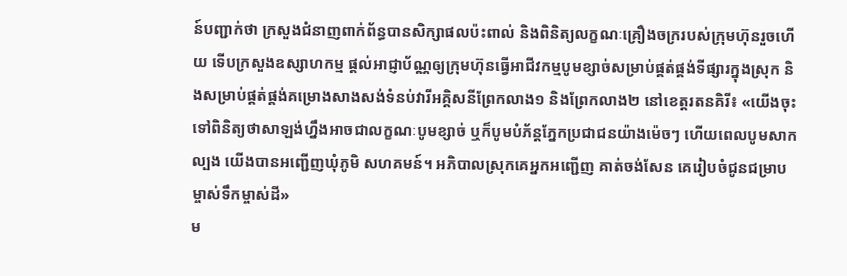ន៍បញ្ជាក់ថា ក្រសួងជំនាញពាក់ព័ន្ធបានសិក្សាផលប៉ះពាល់ និងពិនិត្យលក្ខណៈគ្រឿងចក្ររបស់ក្រុមហ៊ុនរួចហើយ ទើបក្រសួងឧស្សាហកម្ម ផ្តល់អាជ្ញាប័ណ្ណឲ្យក្រុមហ៊ុនធ្វើអាជីវកម្មបូមខ្សាច់សម្រាប់ផ្គត់ផ្គង់ទីផ្សារក្នុងស្រុក និងសម្រាប់ផ្គត់ផ្គង់គម្រោងសាងសង់ទំនប់វារីអគ្គិសនីព្រែកលាង១ និងព្រែកលាង២ នៅខេត្តរតនគិរី៖ «យើងចុះទៅពិនិត្យថាសាឡង់ហ្នឹងអាចជាលក្ខណៈបូមខ្សាច់ ឬក៏បូមបំភ័ន្តភ្នែកប្រជាជនយ៉ាងម៉េចៗ ហើយពេលបូមសាកល្បង យើងបានអញ្ជើញឃុំភូមិ សហគមន៍។ អភិបាលស្រុកគេអ្នកអញ្ជើញ គាត់ចង់សែន គេរៀបចំជូនជម្រាបម្ចាស់ទឹកម្ចាស់ដី»
ម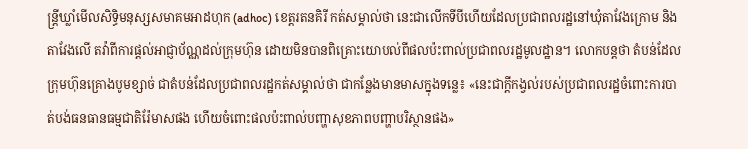ន្ត្រីឃ្លាំមើលសិទ្ធិមនុស្សសមាគមអាដហុក (adhoc) ខេត្តរតនគិរី កត់សម្គាល់ថា នេះជាលើកទីបីហើយដែលប្រជាពលរដ្ឋនៅឃុំតាវែងក្រោម និងតាវែងលើ តវ៉ាពីការផ្តល់អាជ្ញាប័ណ្ណដល់ក្រុមហ៊ុន ដោយមិនបានពិគ្រោះយោបល់ពីផលប៉ះពាល់ប្រជាពលរដ្ឋមូលដ្ឋាន។ លោកបន្តថា តំបន់ដែលក្រុមហ៊ុនគ្រោងបូមខ្សាច់ ជាតំបន់ដែលប្រជាពលរដ្ឋកត់សម្គាល់ថា ជាកន្លែងមានមាសក្នុងទន្លេ៖ «នេះជាក្តីកង្វល់របស់ប្រជាពលរដ្ឋចំពោះការបាត់បង់ធនធានធម្មជាតិរ៉ែមាសផង ហើយចំពោះផលប៉ះពាល់បញ្ហាសុខភាពបញ្ហាបរិស្ថានផង»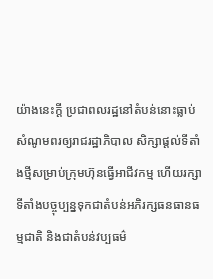យ៉ាងនេះក្តី ប្រជាពលរដ្ឋនៅតំបន់នោះធ្លាប់សំណូមពរឲ្យរាជរដ្ឋាភិបាល សិក្សាផ្តល់ទីតាំងថ្មីសម្រាប់ក្រុមហ៊ុនធ្វើអាជីវកម្ម ហើយរក្សាទីតាំងបច្ចុប្បន្នទុកជាតំបន់អភិរក្សធនធានធម្មជាតិ និងជាតំបន់វប្បធម៌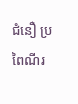ជំនឿ ប្រពៃណីរ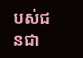បស់ជនជា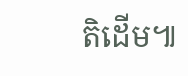តិដើម៕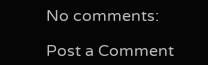No comments:

Post a Comment